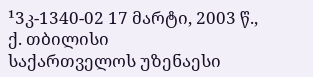¹3კ-1340-02 17 მარტი, 2003 წ., ქ. თბილისი
საქართველოს უზენაესი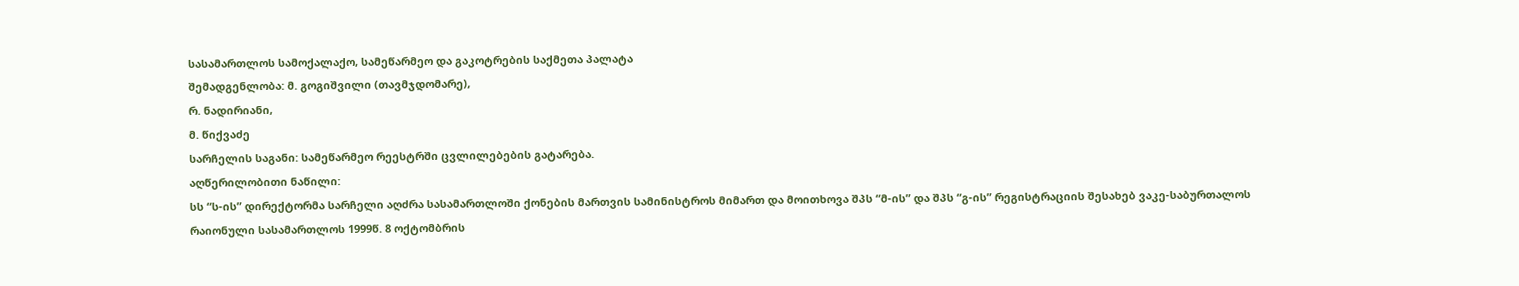სასამართლოს სამოქალაქო, სამეწარმეო და გაკოტრების საქმეთა პალატა
შემადგენლობა: მ. გოგიშვილი (თავმჯდომარე),
რ. ნადირიანი,
მ. წიქვაძე
სარჩელის საგანი: სამეწარმეო რეესტრში ცვლილებების გატარება.
აღწერილობითი ნაწილი:
სს “ს-ის” დირექტორმა სარჩელი აღძრა სასამართლოში ქონების მართვის სამინისტროს მიმართ და მოითხოვა შპს “მ-ის” და შპს “გ-ის” რეგისტრაციის შესახებ ვაკე-საბურთალოს რაიონული სასამართლოს 1999წ. 8 ოქტომბრის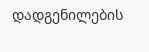დადგენილების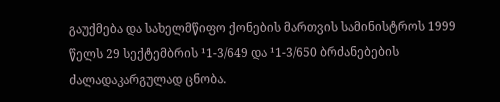გაუქმება და სახელმწიფო ქონების მართვის სამინისტროს 1999 წელს 29 სექტემბრის ¹1-3/649 და ¹1-3/650 ბრძანებების ძალადაკარგულად ცნობა.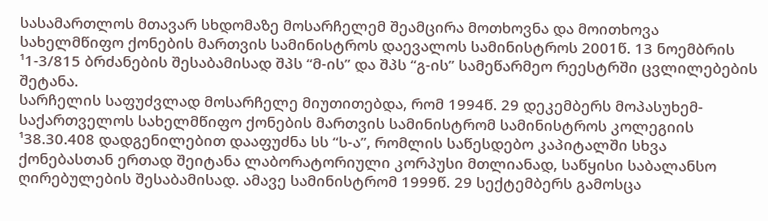სასამართლოს მთავარ სხდომაზე მოსარჩელემ შეამცირა მოთხოვნა და მოითხოვა სახელმწიფო ქონების მართვის სამინისტროს დაევალოს სამინისტროს 2001წ. 13 ნოემბრის ¹1-3/815 ბრძანების შესაბამისად შპს “მ-ის” და შპს “გ-ის” სამეწარმეო რეესტრში ცვლილებების შეტანა.
სარჩელის საფუძვლად მოსარჩელე მიუთითებდა, რომ 1994წ. 29 დეკემბერს მოპასუხემ-საქართველოს სახელმწიფო ქონების მართვის სამინისტრომ სამინისტროს კოლეგიის ¹38.30.408 დადგენილებით დააფუძნა სს “ს-ა”, რომლის საწესდებო კაპიტალში სხვა ქონებასთან ერთად შეიტანა ლაბორატორიული კორპუსი მთლიანად, საწყისი საბალანსო ღირებულების შესაბამისად. ამავე სამინისტრომ 1999წ. 29 სექტემბერს გამოსცა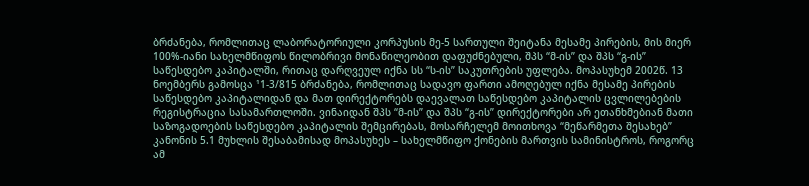ბრძანება, რომლითაც ლაბორატორიული კორპუსის მე-5 სართული შეიტანა მესამე პირების, მის მიერ 100%-იანი სახელმწიფოს წილობრივი მონაწილეობით დაფუძნებული, შპს “მ-ის” და შპს “გ-ის” საწესდებო კაპიტალში, რითაც დარღვეულ იქნა სს “ს-ის” საკუთრების უფლება. მოპასუხემ 2002წ. 13 ნოემბერს გამოსცა ¹1-3/815 ბრძანება, რომლითაც სადავო ფართი ამოღებულ იქნა მესამე პირების საწესდებო კაპიტალიდან და მათ დირექტორებს დაევალათ საწესდებო კაპიტალის ცვლილებების რეგისტრაცია სასამართლოში. ვინაიდან შპს “მ-ის” და შპს “გ-ის” დირექტორები არ ეთანხმებიან მათი საზოგადოების საწესდებო კაპიტალის შემცირებას, მოსარჩელემ მოითხოვა “მეწარმეთა შესახებ” კანონის 5.1 მუხლის შესაბამისად მოპასუხეს – სახელმწიფო ქონების მართვის სამინისტროს, როგორც ამ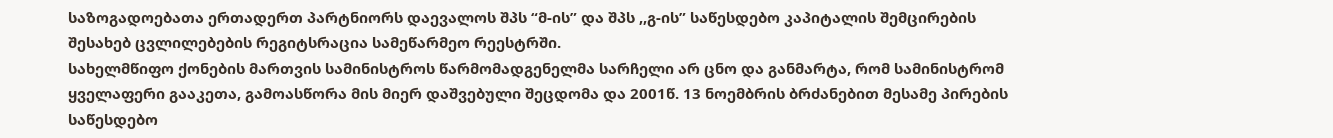საზოგადოებათა ერთადერთ პარტნიორს დაევალოს შპს “მ-ის” და შპს ,,გ-ის” საწესდებო კაპიტალის შემცირების შესახებ ცვლილებების რეგიტსრაცია სამეწარმეო რეესტრში.
სახელმწიფო ქონების მართვის სამინისტროს წარმომადგენელმა სარჩელი არ ცნო და განმარტა, რომ სამინისტრომ ყველაფერი გააკეთა, გამოასწორა მის მიერ დაშვებული შეცდომა და 2001წ. 13 ნოემბრის ბრძანებით მესამე პირების საწესდებო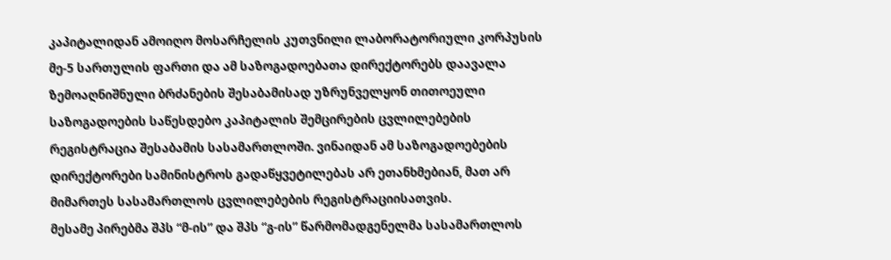კაპიტალიდან ამოიღო მოსარჩელის კუთვნილი ლაბორატორიული კორპუსის მე-5 სართულის ფართი და ამ საზოგადოებათა დირექტორებს დაავალა ზემოაღნიშნული ბრძანების შესაბამისად უზრუნველყონ თითოეული საზოგადოების საწესდებო კაპიტალის შემცირების ცვლილებების რეგისტრაცია შესაბამის სასამართლოში. ვინაიდან ამ საზოგადოებების დირექტორები სამინისტროს გადაწყვეტილებას არ ეთანხმებიან, მათ არ მიმართეს სასამართლოს ცვლილებების რეგისტრაციისათვის.
მესამე პირებმა შპს “მ-ის” და შპს “გ-ის” წარმომადგენელმა სასამართლოს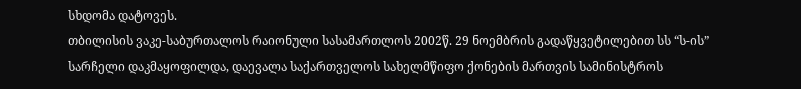სხდომა დატოვეს.
თბილისის ვაკე-საბურთალოს რაიონული სასამართლოს 2002წ. 29 ნოემბრის გადაწყვეტილებით სს “ს-ის” სარჩელი დაკმაყოფილდა, დაევალა საქართველოს სახელმწიფო ქონების მართვის სამინისტროს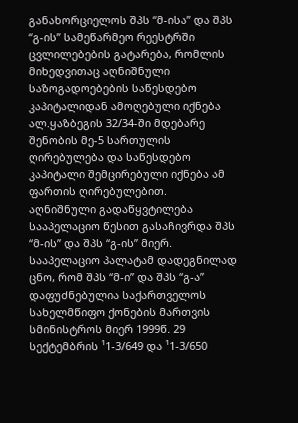განახორციელოს შპს “მ-ისა” და შპს “გ-ის” სამეწარმეო რეესტრში ცვლილებების გატარება, რომლის მიხედვითაც აღნიშნული საზოგადოებების საწესდებო კაპიტალიდან ამოღებული იქნება ალ.ყაზბეგის 32/34-ში მდებარე შენობის მე-5 სართულის ღირებულება და საწესდებო კაპიტალი შემცირებული იქნება ამ ფართის ღირებულებით.
აღნიშნული გადაწყვტილება სააპელაციო წესით გასაჩივრდა შპს “მ-ის” და შპს “გ-ის” მიერ.
სააპელაციო პალატამ დადეგნილად ცნო, რომ შპს “მ-ი” და შპს “გ-ა” დაფუძნებულია საქართველოს სახელმწიფო ქონების მართვის სმინისტროს მიერ 1999წ. 29 სექტემბრის ¹1-3/649 და ¹1-3/650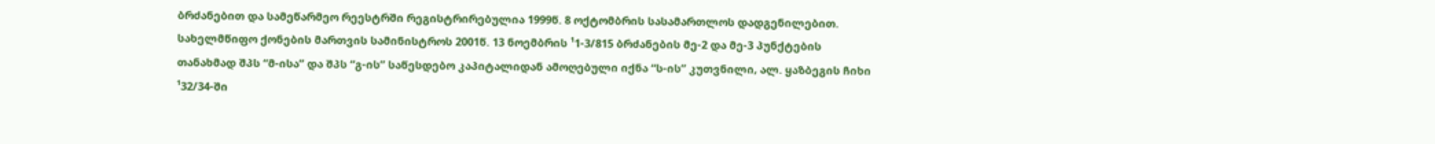ბრძანებით და სამეწარმეო რეესტრში რეგისტრირებულია 1999წ. 8 ოქტომბრის სასამართლოს დადგენილებით. სახელმწიფო ქონების მართვის სამინისტროს 2001წ. 13 ნოემბრის ¹1-3/815 ბრძანების მე-2 და მე-3 პუნქტების თანახმად შპს “მ-ისა” და შპს “გ-ის” საწესდებო კაპიტალიდან ამოღებული იქნა “ს-ის” კუთვნილი, ალ. ყაზბეგის ჩიხი ¹32/34-ში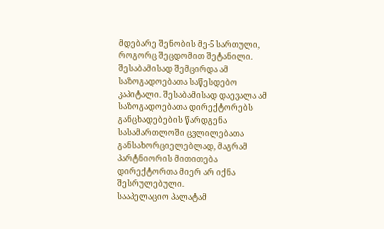მდებარე შენობის მე-5 სართული, როგორც შეცდომით შეტანილი. შესაბამისად შემცირდა ამ საზოგადოებათა საწესდებო კაპიტალი. შესაბამისად დაევალა ამ საზოგადოებათა დირექტორებს განცხადებების წარდგენა სასამართლოში ცვლილებათა განსახორციელებლად, მაგრამ პარტნიორის მითითება დირექტორთა მიერ არ იქნა შესრულებული.
სააპელაციო პალატამ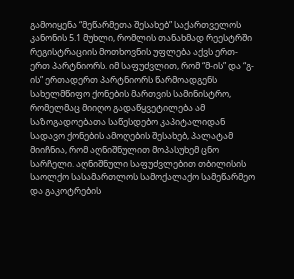გამოიყენა “მეწარმეთა შესახებ” საქართველოს კანონის 5.1 მუხლი, რომლის თანახმად რეესტრში რეგისტრაციის მოთხოვნის უფლება აქვს ერთ-ერთ პარტნიორს. იმ საფუძვლით, რომ “მ-ის” და “გ-ის” ერთადერთ პარტნიორს წარმოადგენს სახელმწიფო ქონების მართვის სამინისტრო, რომელმაც მიიღო გადაწყვეტილება ამ საზოგადოებათა საწესდებო კაპიტალიდან სადავო ქონების ამოღების შესახებ, პალატამ მიიჩნია, რომ აღნიშნულით მოპასუხემ ცნო სარჩელი. აღნიშნული საფუძვლებით თბილისის საოლქო სასამართლოს სამოქალაქო სამეწარმეო და გაკოტრების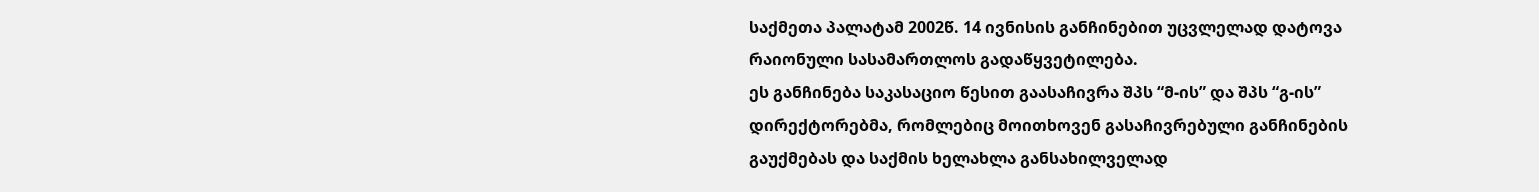საქმეთა პალატამ 2002წ. 14 ივნისის განჩინებით უცვლელად დატოვა რაიონული სასამართლოს გადაწყვეტილება.
ეს განჩინება საკასაციო წესით გაასაჩივრა შპს “მ-ის” და შპს “გ-ის” დირექტორებმა, რომლებიც მოითხოვენ გასაჩივრებული განჩინების გაუქმებას და საქმის ხელახლა განსახილველად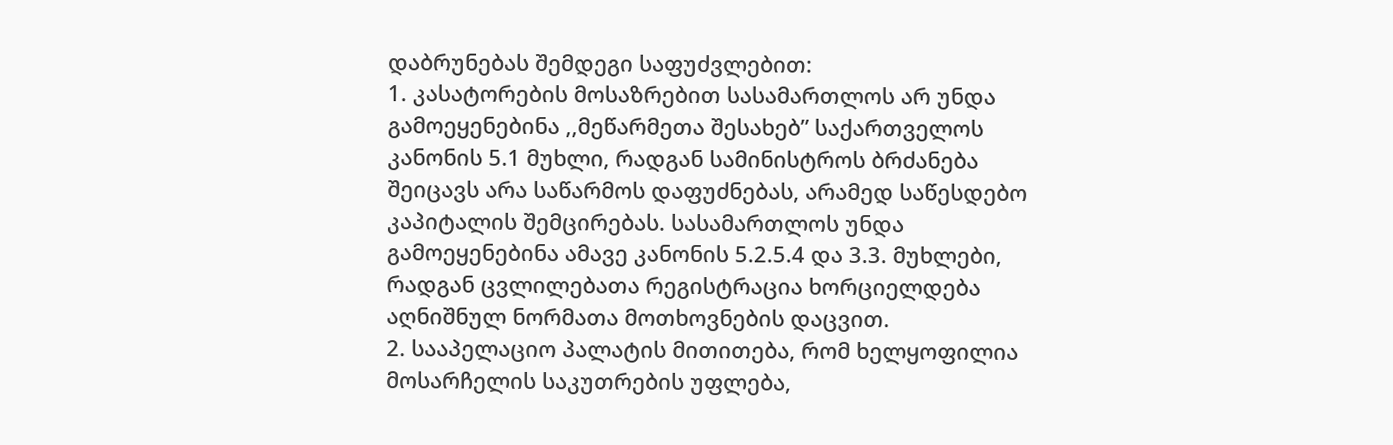დაბრუნებას შემდეგი საფუძვლებით:
1. კასატორების მოსაზრებით სასამართლოს არ უნდა გამოეყენებინა ,,მეწარმეთა შესახებ” საქართველოს კანონის 5.1 მუხლი, რადგან სამინისტროს ბრძანება შეიცავს არა საწარმოს დაფუძნებას, არამედ საწესდებო კაპიტალის შემცირებას. სასამართლოს უნდა გამოეყენებინა ამავე კანონის 5.2.5.4 და 3.3. მუხლები, რადგან ცვლილებათა რეგისტრაცია ხორციელდება აღნიშნულ ნორმათა მოთხოვნების დაცვით.
2. სააპელაციო პალატის მითითება, რომ ხელყოფილია მოსარჩელის საკუთრების უფლება,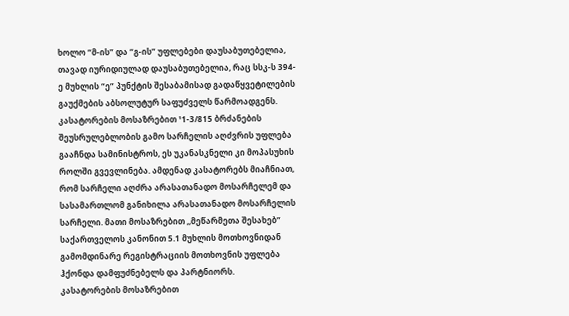ხოლო “მ-ის” და “გ-ის” უფლებები დაუსაბუთებელია, თავად იურიდიულად დაუსაბუთებელია, რაც სსკ-ს 394-ე მუხლის “ე” პუნქტის შესაბამისად გადაწყვეტილების გაუქმების აბსოლუტურ საფუძველს წარმოადგენს.
კასატორების მოსაზრებით ¹1-3/815 ბრძანების შეუსრულებლობის გამო სარჩელის აღძვრის უფლება გააჩნდა სამინისტროს, ეს უკანასკნელი კი მოპასუხის როლში გვევლინება. ამდენად კასატორებს მიაჩნიათ, რომ სარჩელი აღძრა არასათანადო მოსარჩელემ და სასამართლომ განიხილა არასათანადო მოსარჩელის სარჩელი. მათი მოსაზრებით ,,მეწარმეთა შესახებ” საქართველოს კანონით 5.1 მუხლის მოთხოვნიდან გამომდინარე რეგისტრაციის მოთხოვნის უფლება ჰქონდა დამფუძნებელს და პარტნიორს.
კასატორების მოსაზრებით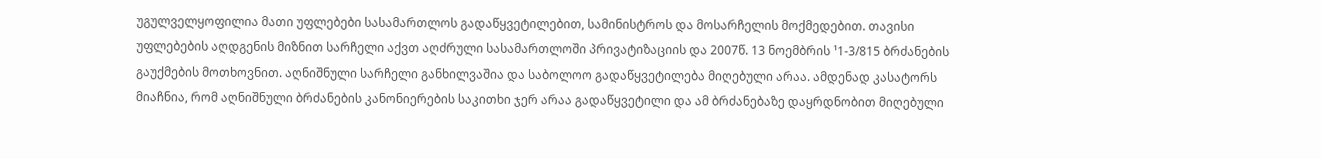უგულველყოფილია მათი უფლებები სასამართლოს გადაწყვეტილებით, სამინისტროს და მოსარჩელის მოქმედებით. თავისი უფლებების აღდგენის მიზნით სარჩელი აქვთ აღძრული სასამართლოში პრივატიზაციის და 2007წ. 13 ნოემბრის ¹1-3/815 ბრძანების გაუქმების მოთხოვნით. აღნიშნული სარჩელი განხილვაშია და საბოლოო გადაწყვეტილება მიღებული არაა. ამდენად კასატორს მიაჩნია, რომ აღნიშნული ბრძანების კანონიერების საკითხი ჯერ არაა გადაწყვეტილი და ამ ბრძანებაზე დაყრდნობით მიღებული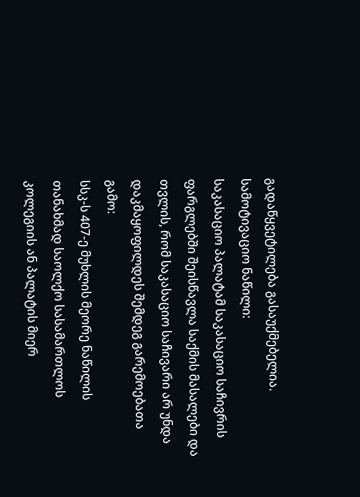გადაწყვეტილება გასაუქმებელია.
სამოტივაციო ნაწილი:
საკასაციო პალატამ საკასაციო საჩივრის ფარგლებში შეისწავლა საქმის მასალები და თვლის, რომ საკასაციო საჩივარი არ უნდა დაკმაყოფილდეს შემდეგ გარემოებათა გამო:
სსკ-ს 407-ე მუხლის მეორე ნაწილის თანახმად საოლქო სასამართლოს კოლეგიის ან პალატის მიერ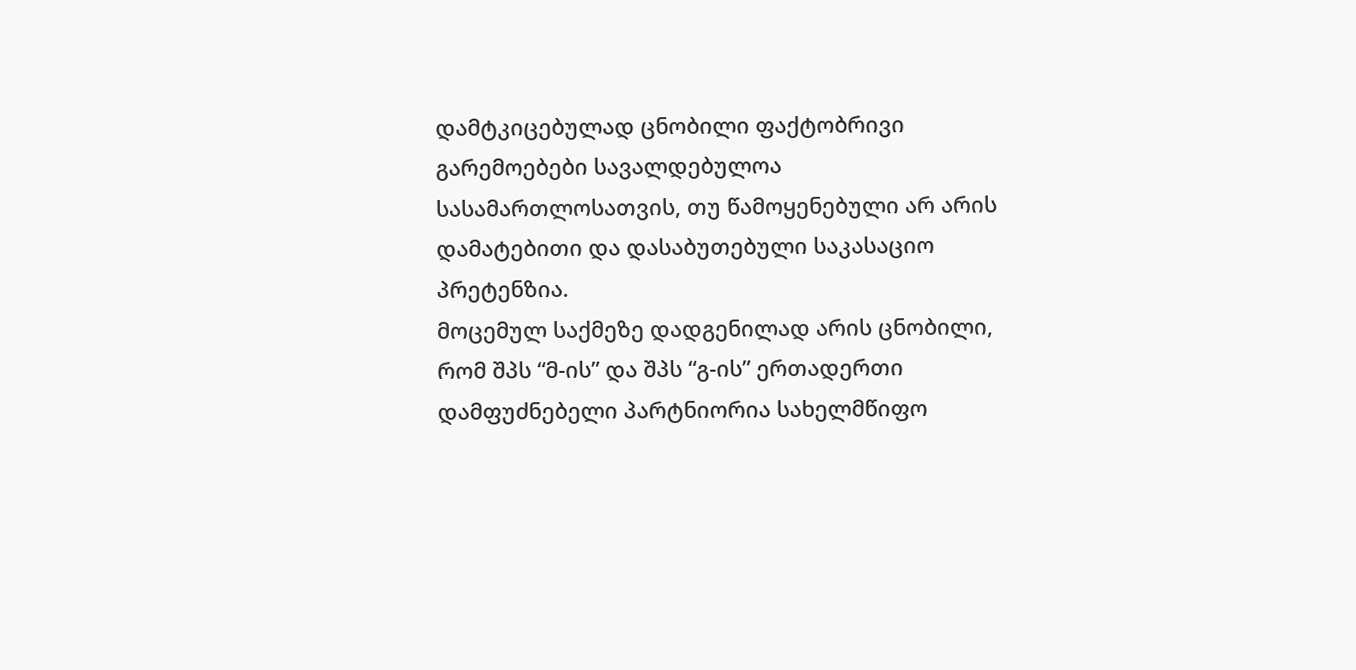დამტკიცებულად ცნობილი ფაქტობრივი გარემოებები სავალდებულოა სასამართლოსათვის, თუ წამოყენებული არ არის დამატებითი და დასაბუთებული საკასაციო პრეტენზია.
მოცემულ საქმეზე დადგენილად არის ცნობილი, რომ შპს “მ-ის” და შპს “გ-ის” ერთადერთი დამფუძნებელი პარტნიორია სახელმწიფო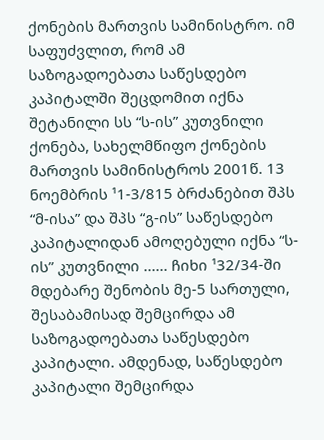ქონების მართვის სამინისტრო. იმ საფუძვლით, რომ ამ საზოგადოებათა საწესდებო კაპიტალში შეცდომით იქნა შეტანილი სს “ს-ის” კუთვნილი ქონება, სახელმწიფო ქონების მართვის სამინისტროს 2001წ. 13 ნოემბრის ¹1-3/815 ბრძანებით შპს “მ-ისა” და შპს “გ-ის” საწესდებო კაპიტალიდან ამოღებული იქნა “ს-ის” კუთვნილი ...... ჩიხი ¹32/34-ში მდებარე შენობის მე-5 სართული, შესაბამისად შემცირდა ამ საზოგადოებათა საწესდებო კაპიტალი. ამდენად, საწესდებო კაპიტალი შემცირდა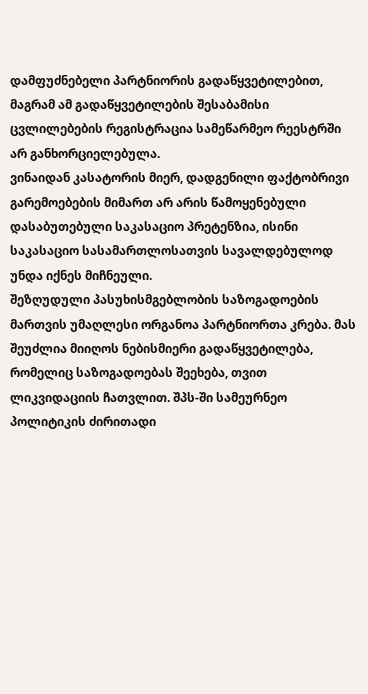დამფუძნებელი პარტნიორის გადაწყვეტილებით, მაგრამ ამ გადაწყვეტილების შესაბამისი ცვლილებების რეგისტრაცია სამეწარმეო რეესტრში არ განხორციელებულა.
ვინაიდან კასატორის მიერ, დადგენილი ფაქტობრივი გარემოებების მიმართ არ არის წამოყენებული დასაბუთებული საკასაციო პრეტენზია, ისინი საკასაციო სასამართლოსათვის სავალდებულოდ უნდა იქნეს მიჩნეული.
შეზღუდული პასუხისმგებლობის საზოგადოების მართვის უმაღლესი ორგანოა პარტნიორთა კრება. მას შეუძლია მიიღოს ნებისმიერი გადაწყვეტილება, რომელიც საზოგადოებას შეეხება, თვით ლიკვიდაციის ჩათვლით. შპს-ში სამეურნეო პოლიტიკის ძირითადი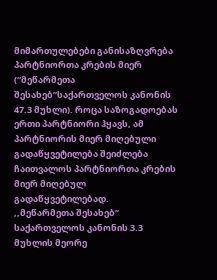მიმართულებები განისაზღვრება პარტნიორთა კრების მიერ (“მეწარმეთა შესახებ”საქართველოს კანონის 47.3 მუხლი). როცა საზოგადოებას ერთი პარტნიორი ჰყავს, ამ პარტნიორის მიერ მიღებული გადაწყვეტილება შეიძლება ჩაითვალოს პარტნიორთა კრების მიერ მიღებულ გადაწყვეტილებად.
,,მეწარმეთა შესახებ” საქართველოს კანონის 3.3 მუხლის მეორე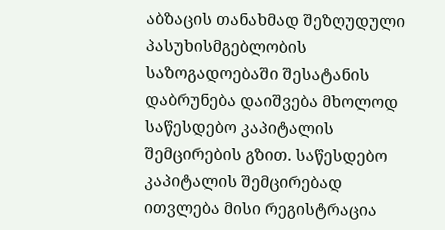აბზაცის თანახმად შეზღუდული პასუხისმგებლობის საზოგადოებაში შესატანის დაბრუნება დაიშვება მხოლოდ საწესდებო კაპიტალის შემცირების გზით. საწესდებო კაპიტალის შემცირებად ითვლება მისი რეგისტრაცია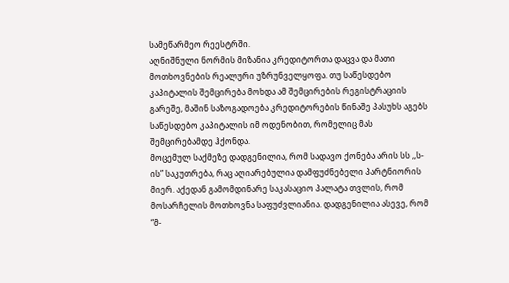სამეწარმეო რეესტრში.
აღნიშნული ნორმის მიზანია კრედიტორთა დაცვა და მათი მოთხოვნების რეალური უზრუნველყოფა. თუ საწესდებო კაპიტალის შემცირება მოხდა ამ შემცირების რეგისტრაციის გარეშე, მაშინ საზოგადოება კრედიტორების წინაშე პასუხს აგებს საწესდებო კაპიტალის იმ ოდენობით, რომელიც მას შემცირებამდე ჰქონდა.
მოცემულ საქმეზე დადგენილია, რომ სადავო ქონება არის სს ,,ს-ის” საკუთრება, რაც აღიარებულია დამფუძნებელი პარტნიორის მიერ. აქედან გამომდინარე საკასაციო პალატა თვლის, რომ მოსარჩელის მოთხოვნა საფუძვლიანია. დადგენილია ასევე, რომ “მ-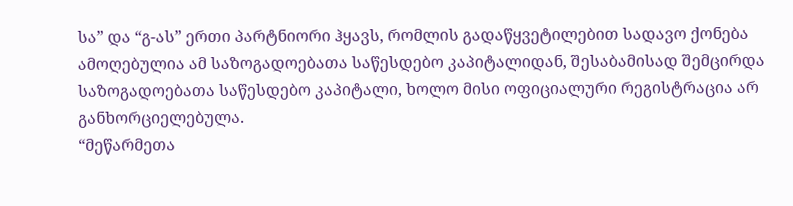სა” და “გ-ას” ერთი პარტნიორი ჰყავს, რომლის გადაწყვეტილებით სადავო ქონება ამოღებულია ამ საზოგადოებათა საწესდებო კაპიტალიდან, შესაბამისად შემცირდა საზოგადოებათა საწესდებო კაპიტალი, ხოლო მისი ოფიციალური რეგისტრაცია არ განხორციელებულა.
“მეწარმეთა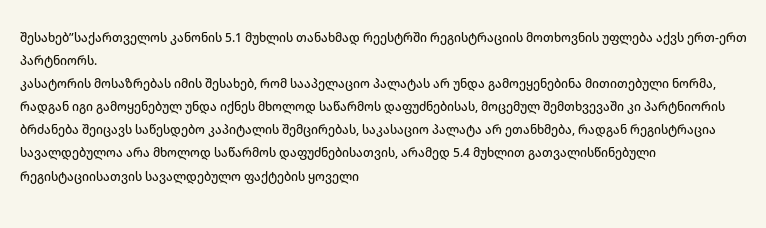შესახებ”საქართველოს კანონის 5.1 მუხლის თანახმად რეესტრში რეგისტრაციის მოთხოვნის უფლება აქვს ერთ-ერთ პარტნიორს.
კასატორის მოსაზრებას იმის შესახებ, რომ სააპელაციო პალატას არ უნდა გამოეყენებინა მითითებული ნორმა, რადგან იგი გამოყენებულ უნდა იქნეს მხოლოდ საწარმოს დაფუძნებისას, მოცემულ შემთხვევაში კი პარტნიორის ბრძანება შეიცავს საწესდებო კაპიტალის შემცირებას, საკასაციო პალატა არ ეთანხმება, რადგან რეგისტრაცია სავალდებულოა არა მხოლოდ საწარმოს დაფუძნებისათვის, არამედ 5.4 მუხლით გათვალისწინებული რეგისტაციისათვის სავალდებულო ფაქტების ყოველი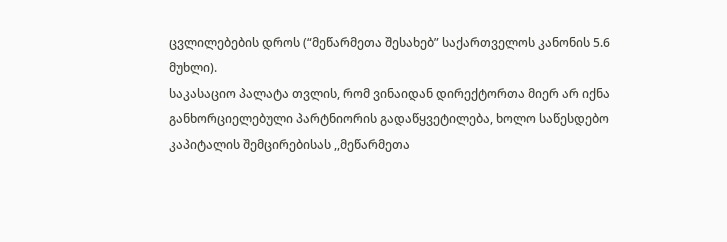ცვლილებების დროს (“მეწარმეთა შესახებ” საქართველოს კანონის 5.6 მუხლი).
საკასაციო პალატა თვლის, რომ ვინაიდან დირექტორთა მიერ არ იქნა განხორციელებული პარტნიორის გადაწყვეტილება, ხოლო საწესდებო კაპიტალის შემცირებისას ,,მეწარმეთა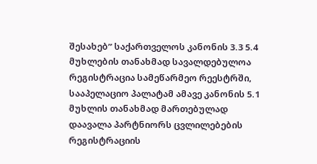შესახებ” საქართველოს კანონის 3.3 5.4 მუხლების თანახმად სავალდებულოა რეგისტრაცია სამეწარმეო რეესტრში, სააპელაციო პალატამ ამავე კანონის 5.1 მუხლის თანახმად მართებულად დაავალა პარტნიორს ცვლილებების რეგისტრაციის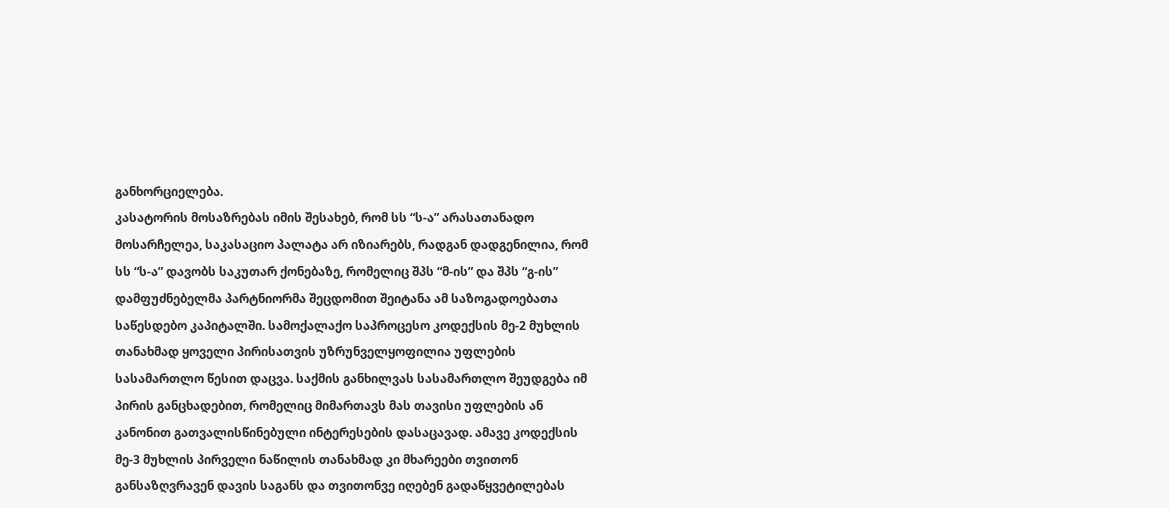განხორციელება.
კასატორის მოსაზრებას იმის შესახებ, რომ სს “ს-ა” არასათანადო მოსარჩელეა, საკასაციო პალატა არ იზიარებს, რადგან დადგენილია, რომ სს “ს-ა” დავობს საკუთარ ქონებაზე, რომელიც შპს “მ-ის” და შპს “გ-ის” დამფუძნებელმა პარტნიორმა შეცდომით შეიტანა ამ საზოგადოებათა საწესდებო კაპიტალში. სამოქალაქო საპროცესო კოდექსის მე-2 მუხლის თანახმად ყოველი პირისათვის უზრუნველყოფილია უფლების სასამართლო წესით დაცვა. საქმის განხილვას სასამართლო შეუდგება იმ პირის განცხადებით, რომელიც მიმართავს მას თავისი უფლების ან კანონით გათვალისწინებული ინტერესების დასაცავად. ამავე კოდექსის მე-3 მუხლის პირველი ნაწილის თანახმად კი მხარეები თვითონ განსაზღვრავენ დავის საგანს და თვითონვე იღებენ გადაწყვეტილებას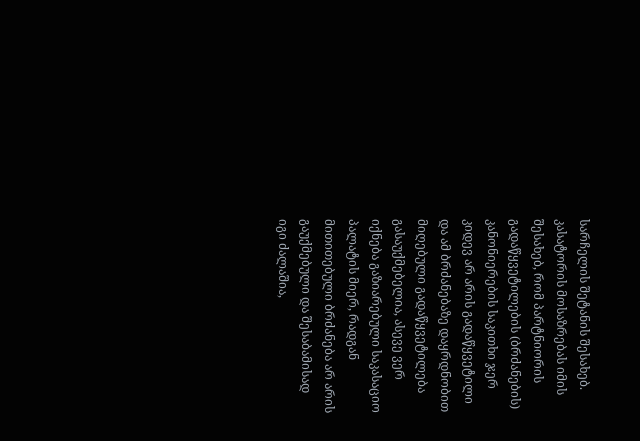სარჩელის შეტანის შესახებ.
კასატორის მოსაზრებას იმის შესახებ, რომ პარტნიორის გადაწყვეტილების (ბრძანების) კანონიერების საკითხი ჯერ კიდევ არ არის გადაწყვეტილი და ამ ბრძანებაზე დაყრდნობით მიღებული გადაწყვეტილება გასაუქმებელია, ასევე ვერ იქნება გაზიარებული საკასაციო პალატის მიერ, რადგან მითითებული ბრძანება არ არის გაუქმებული და შესაბამისად იგი ძალაშია,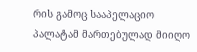რის გამოც სააპელაციო პალატამ მართებულად მიიღო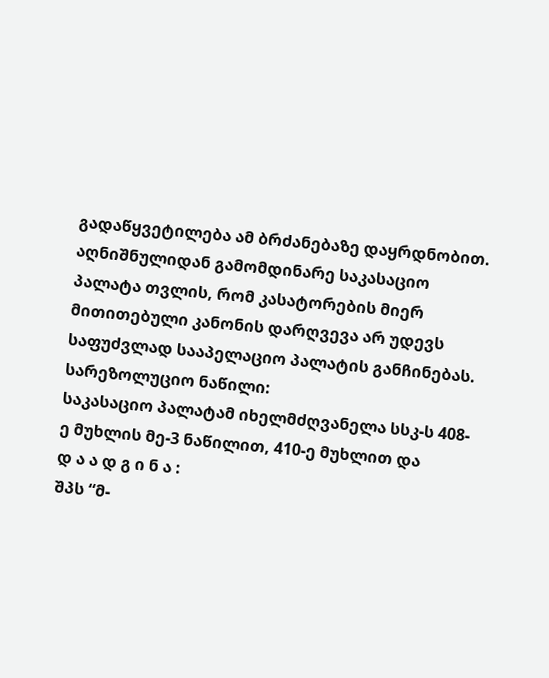გადაწყვეტილება ამ ბრძანებაზე დაყრდნობით. აღნიშნულიდან გამომდინარე საკასაციო პალატა თვლის, რომ კასატორების მიერ მითითებული კანონის დარღვევა არ უდევს საფუძვლად სააპელაციო პალატის განჩინებას.
სარეზოლუციო ნაწილი:
საკასაციო პალატამ იხელმძღვანელა სსკ-ს 408-ე მუხლის მე-3 ნაწილით, 410-ე მუხლით და
დ ა ა დ გ ი ნ ა :
შპს “მ-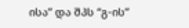ისა” და შპს “გ-ის”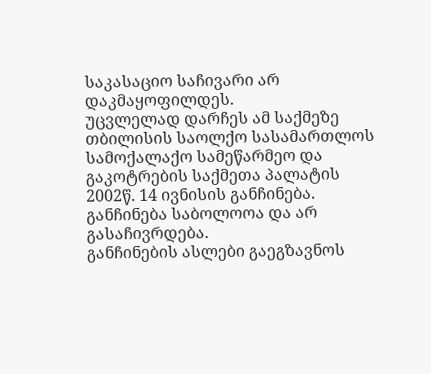საკასაციო საჩივარი არ დაკმაყოფილდეს.
უცვლელად დარჩეს ამ საქმეზე თბილისის საოლქო სასამართლოს სამოქალაქო სამეწარმეო და გაკოტრების საქმეთა პალატის 2002წ. 14 ივნისის განჩინება.
განჩინება საბოლოოა და არ გასაჩივრდება.
განჩინების ასლები გაეგზავნოს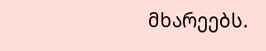მხარეებს.